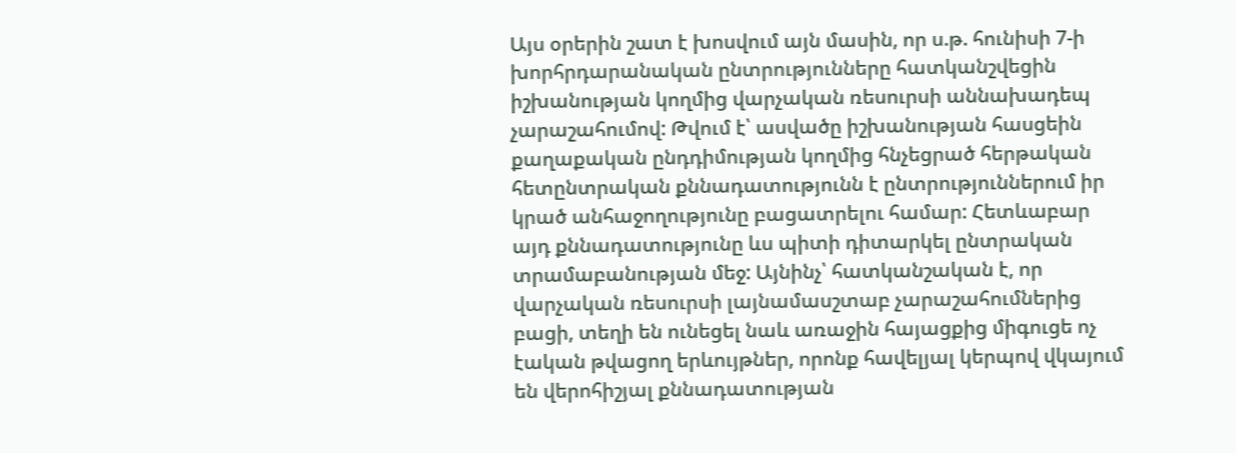Այս օրերին շատ է խոսվում այն մասին, որ ս.թ. հունիսի 7-ի խորհրդարանական ընտրությունները հատկանշվեցին իշխանության կողմից վարչական ռեսուրսի աննախադեպ չարաշահումով: Թվում է՝ ասվածը իշխանության հասցեին քաղաքական ընդդիմության կողմից հնչեցրած հերթական հետընտրական քննադատությունն է ընտրություններում իր կրած անհաջողությունը բացատրելու համար: Հետևաբար այդ քննադատությունը ևս պիտի դիտարկել ընտրական տրամաբանության մեջ: Այնինչ՝ հատկանշական է, որ վարչական ռեսուրսի լայնամասշտաբ չարաշահումներից բացի, տեղի են ունեցել նաև առաջին հայացքից միգուցե ոչ էական թվացող երևույթներ, որոնք հավելյալ կերպով վկայում են վերոհիշյալ քննադատության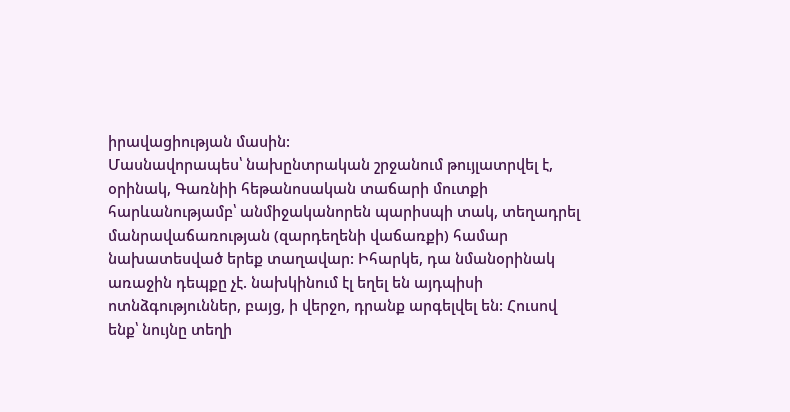իրավացիության մասին:
Մասնավորապես՝ նախընտրական շրջանում թույլատրվել է, օրինակ, Գառնիի հեթանոսական տաճարի մուտքի հարևանությամբ՝ անմիջականորեն պարիսպի տակ, տեղադրել մանրավաճառության (զարդեղենի վաճառքի) համար նախատեսված երեք տաղավար: Իհարկե, դա նմանօրինակ առաջին դեպքը չէ. նախկինում էլ եղել են այդպիսի ոտնձգություններ, բայց, ի վերջո, դրանք արգելվել են: Հուսով ենք՝ նույնը տեղի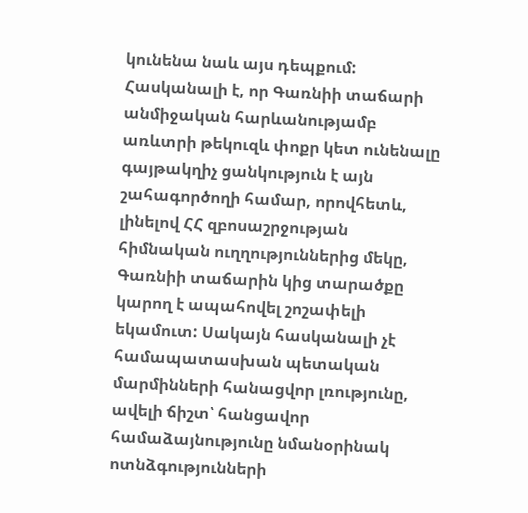կունենա նաև այս դեպքում: Հասկանալի է, որ Գառնիի տաճարի անմիջական հարևանությամբ առևտրի թեկուզև փոքր կետ ունենալը գայթակղիչ ցանկություն է այն շահագործողի համար, որովհետև, լինելով ՀՀ զբոսաշրջության հիմնական ուղղություններից մեկը, Գառնիի տաճարին կից տարածքը կարող է ապահովել շոշափելի եկամուտ: Սակայն հասկանալի չէ համապատասխան պետական մարմինների հանացվոր լռությունը, ավելի ճիշտ՝ հանցավոր համաձայնությունը նմանօրինակ ոտնձգությունների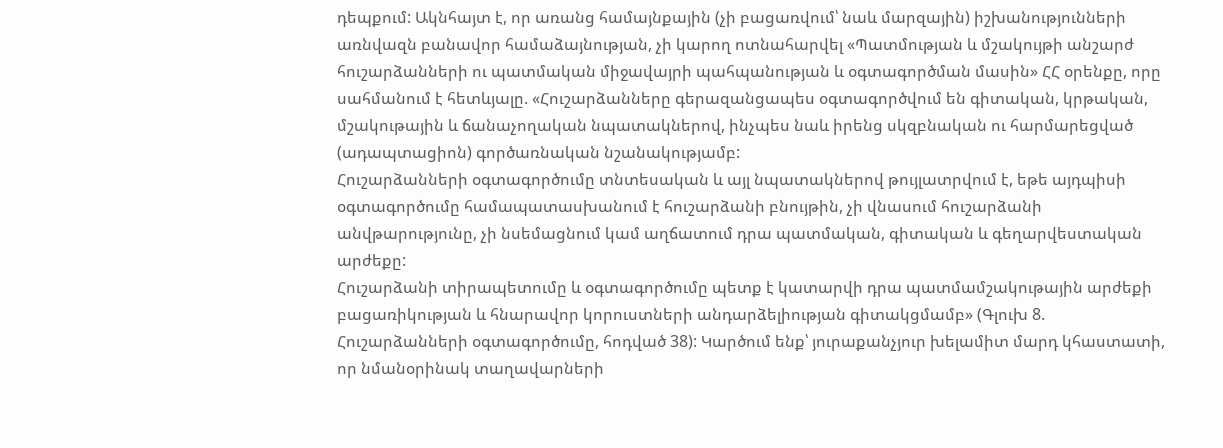դեպքում: Ակնհայտ է, որ առանց համայնքային (չի բացառվում՝ նաև մարզային) իշխանությունների առնվազն բանավոր համաձայնության, չի կարող ոտնահարվել «Պատմության և մշակույթի անշարժ հուշարձանների ու պատմական միջավայրի պահպանության և օգտագործման մասին» ՀՀ օրենքը, որը սահմանում է հետևյալը. «Հուշարձանները գերազանցապես օգտագործվում են գիտական, կրթական, մշակութային և ճանաչողական նպատակներով, ինչպես նաև իրենց սկզբնական ու հարմարեցված (ադապտացիոն) գործառնական նշանակությամբ:
Հուշարձանների օգտագործումը տնտեսական և այլ նպատակներով թույլատրվում է, եթե այդպիսի օգտագործումը համապատասխանում է հուշարձանի բնույթին, չի վնասում հուշարձանի անվթարությունը, չի նսեմացնում կամ աղճատում դրա պատմական, գիտական և գեղարվեստական արժեքը:
Հուշարձանի տիրապետումը և օգտագործումը պետք է կատարվի դրա պատմամշակութային արժեքի բացառիկության և հնարավոր կորուստների անդարձելիության գիտակցմամբ» (Գլուխ 8. Հուշարձանների օգտագործումը, հոդված 38): Կարծում ենք՝ յուրաքանչյուր խելամիտ մարդ կհաստատի, որ նմանօրինակ տաղավարների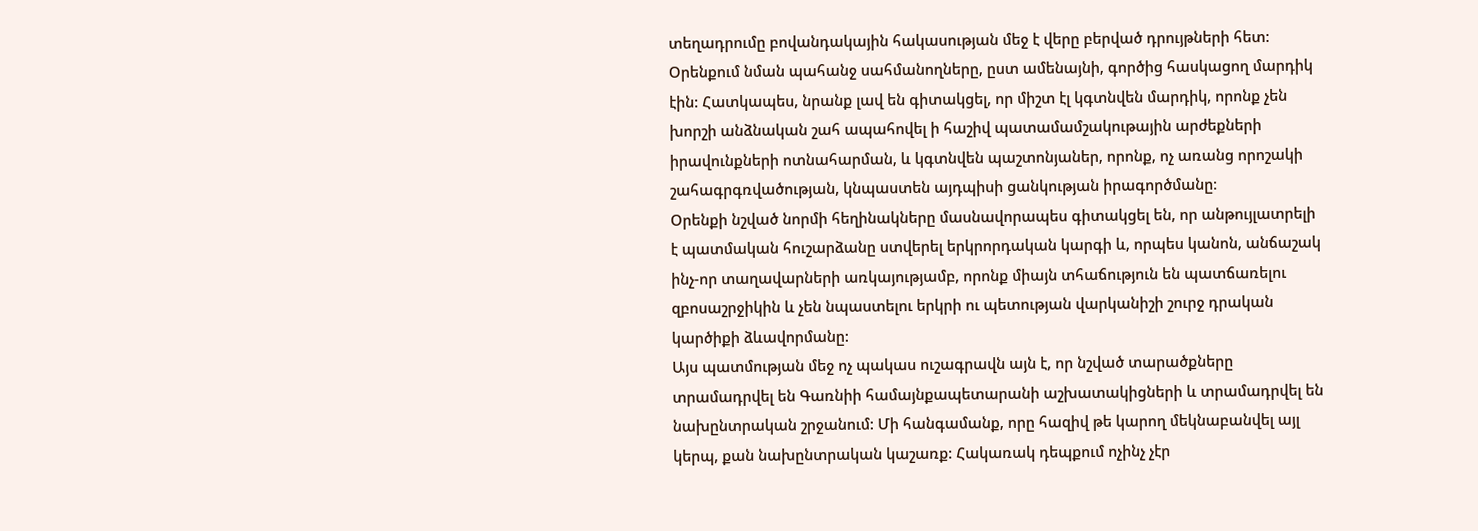տեղադրումը բովանդակային հակասության մեջ է վերը բերված դրույթների հետ: Օրենքում նման պահանջ սահմանողները, ըստ ամենայնի, գործից հասկացող մարդիկ էին: Հատկապես, նրանք լավ են գիտակցել, որ միշտ էլ կգտնվեն մարդիկ, որոնք չեն խորշի անձնական շահ ապահովել ի հաշիվ պատամամշակութային արժեքների իրավունքների ոտնահարման, և կգտնվեն պաշտոնյաներ, որոնք, ոչ առանց որոշակի շահագրգռվածության, կնպաստեն այդպիսի ցանկության իրագործմանը։
Օրենքի նշված նորմի հեղինակները մասնավորապես գիտակցել են, որ անթույլատրելի է պատմական հուշարձանը ստվերել երկրորդական կարգի և, որպես կանոն, անճաշակ ինչ-որ տաղավարների առկայությամբ, որոնք միայն տհաճություն են պատճառելու զբոսաշրջիկին և չեն նպաստելու երկրի ու պետության վարկանիշի շուրջ դրական կարծիքի ձևավորմանը:
Այս պատմության մեջ ոչ պակաս ուշագրավն այն է, որ նշված տարածքները տրամադրվել են Գառնիի համայնքապետարանի աշխատակիցների և տրամադրվել են նախընտրական շրջանում: Մի հանգամանք, որը հազիվ թե կարող մեկնաբանվել այլ կերպ, քան նախընտրական կաշառք: Հակառակ դեպքում ոչինչ չէր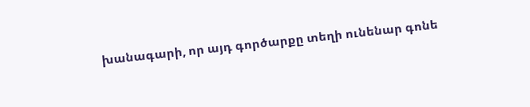խանագարի, որ այդ գործարքը տեղի ունենար գոնե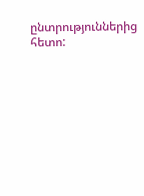ընտրություններից հետո: